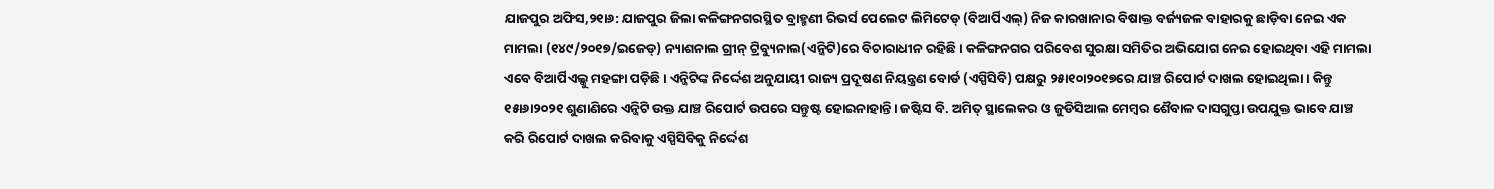ଯାଜପୁର ଅଫିସ,୨୧ା୬: ଯାଜପୁର ଜିଲା କଳିଙ୍ଗନଗରସ୍ଥିତ ବ୍ରାହ୍ମଣୀ ରିଭର୍ସ ପେଲେଟ ଲିମିଟେଡ୍ (ବିଆର୍ପିଏଲ୍) ନିଜ କାରଖାନାର ବିଷାକ୍ତ ବର୍ଜ୍ୟଜଳ ବାହାରକୁ ଛାଡ଼ିବା ନେଇ ଏକ ମାମଲା (୧୪୯/୨୦୧୭/ଇଜେଡ୍) ନ୍ୟାଶନାଲ ଗ୍ରୀନ୍ ଟ୍ରିବ୍ୟୁନାଲ(ଏନ୍ଜିଟି)ରେ ବିଚାରାଧୀନ ରହିଛି। କଳିଙ୍ଗନଗର ପରିବେଶ ସୁରକ୍ଷା ସମିତିର ଅଭିଯୋଗ ନେଇ ହୋଇଥିବା ଏହି ମାମଲା ଏବେ ବିଆର୍ପିଏଲ୍କୁ ମହଙ୍ଗା ପଡ଼ିଛି। ଏନ୍ଜିଟିଙ୍କ ନିର୍ଦ୍ଦେଶ ଅନୁଯାୟୀ ରାଜ୍ୟ ପ୍ରଦୂଷଣ ନିୟନ୍ତ୍ରଣ ବୋର୍ଡ (ଏସ୍ପିସିବି) ପକ୍ଷରୁ ୨୫ା୧୦ା୨୦୧୭ରେ ଯାଞ୍ଚ ରିପୋର୍ଟ ଦାଖଲ ହୋଇଥିଲା। କିନ୍ତୁ ୧୫ା୬ା୨୦୨୧ ଶୁଣାଣିରେ ଏନ୍ଜିଟି ଉକ୍ତ ଯାଞ୍ଚ ରିପୋର୍ଟ ଉପରେ ସନ୍ତୁଷ୍ଟ ହୋଇନାହାନ୍ତି। ଜଷ୍ଟିସ ବି. ଅମିତ୍ ସ୍ଥାଲେକର ଓ ଜୁଡିସିଆଲ ମେମ୍ବର ଶୈବାଳ ଦାସଗୁପ୍ତା ଉପଯୁକ୍ତ ଭାବେ ଯାଞ୍ଚ କରି ରିପୋର୍ଟ ଦାଖଲ କରିବାକୁ ଏସ୍ପିସିବିକୁ ନିର୍ଦ୍ଦେଶ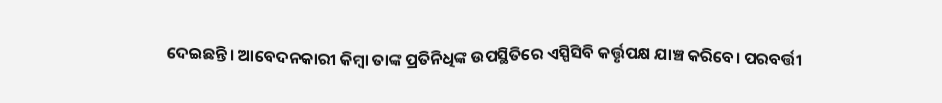ଦେଇଛନ୍ତି। ଆବେଦନକାରୀ କିମ୍ବା ତାଙ୍କ ପ୍ରତିନିଧିଙ୍କ ଉପସ୍ଥିତିରେ ଏସ୍ପିସିବି କର୍ତ୍ତୃପକ୍ଷ ଯାଞ୍ଚ କରିବେ। ପରବର୍ତ୍ତୀ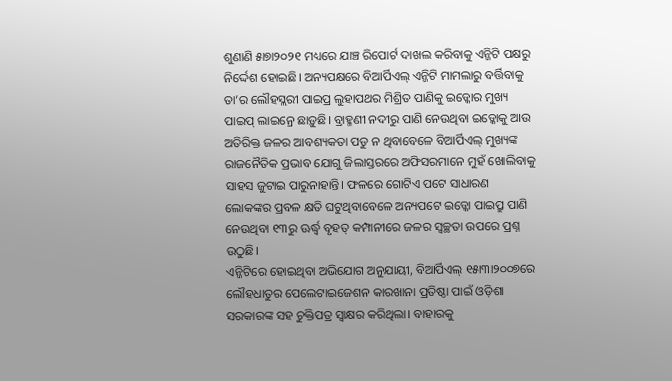ଶୁଣାଣି ୫ା୭ା୨୦୨୧ ମଧ୍ୟରେ ଯାଞ୍ଚ ରିପୋର୍ଟ ଦାଖଲ କରିବାକୁ ଏନ୍ଜିଟି ପକ୍ଷରୁ ନିର୍ଦ୍ଦେଶ ହୋଇଛି। ଅନ୍ୟପକ୍ଷରେ ବିଆର୍ପିଏଲ୍ ଏନ୍ଜିଟି ମାମଲାରୁ ବର୍ତ୍ତିବାକୁ ତା’ର ଲୌହସ୍ଲରୀ ପାଇପ୍ର ଲୁହାପଥର ମିଶ୍ରିତ ପାଣିକୁ ଇଡ୍କୋର ମୁଖ୍ୟ ପାଇପ୍ ଲାଇନ୍ରେ ଛାଡ଼ୁଛି। ବ୍ରାହ୍ମଣୀ ନଦୀରୁ ପାଣି ନେଉଥିବା ଇଡ୍କୋକୁ ଆଉ ଅତିରିକ୍ତ ଜଳର ଆବଶ୍ୟକତା ପଡୁ ନ ଥିବାବେଳେ ବିଆର୍ପିଏଲ୍ ମୁଖ୍ୟଙ୍କ ରାଜନୈତିକ ପ୍ରଭାବ ଯୋଗୁ ଜିଲାସ୍ତରରେ ଅଫିସରମାନେ ମୁହଁ ଖୋଲିବାକୁ ସାହସ ଜୁଟାଇ ପାରୁନାହାନ୍ତି। ଫଳରେ ଗୋଟିଏ ପଟେ ସାଧାରଣ ଲୋକଙ୍କର ପ୍ରବଳ କ୍ଷତି ଘଟୁଥିବାବେଳେ ଅନ୍ୟପଟେ ଇଡ୍କୋ ପାଇପ୍ରୁ ପାଣି ନେଉଥିବା ୧୩ରୁ ଊର୍ଦ୍ଧ୍ୱ ବୃହତ୍ କମ୍ପାନୀରେ ଜଳର ସ୍ବଚ୍ଛତା ଉପରେ ପ୍ରଶ୍ନ ଉଠୁଛି।
ଏନ୍ଜିଟିରେ ହୋଇଥିବା ଅଭିଯୋଗ ଅନୁଯାୟୀ, ବିଆର୍ପିଏଲ୍ ୧୫ା୩ା୨୦୦୭ରେ ଲୌହଧାତୁର ପେଲେଟାଇଜେଶନ କାରଖାନା ପ୍ରତିଷ୍ଠା ପାଇଁ ଓଡ଼ିଶା ସରକାରଙ୍କ ସହ ଚୁକ୍ତିପତ୍ର ସ୍ବାକ୍ଷର କରିଥିଲା। ବାହାରକୁ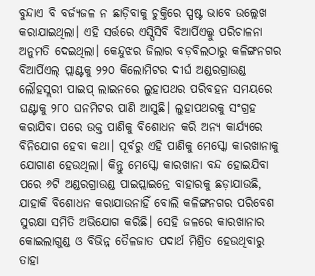ବୁନ୍ଦାଏ ବି ବର୍ଜ୍ୟଜଳ ନ ଛାଡ଼ିବାକୁ ଚୁକ୍ତିରେ ସ୍ପଷ୍ଟ ଭାବେ ଉଲ୍ଲେଖ କରାଯାଇଥିଲା। ଏହି ସର୍ତ୍ତରେ ଏସ୍ପିସିବି ବିଆର୍ପିଏଲ୍କୁ ପରିଚାଳନା ଅନୁମତି ଦେଇଥିଲା। କେନ୍ଦୁଝର ଜିଲାର ବଡ଼ବିଲଠାରୁ କଳିଙ୍ଗନଗର ବିଆର୍ପିଏଲ୍ ପ୍ଲାଣ୍ଟକୁ ୨୨୦ କିଲୋମିଟର ଦୀର୍ଘ ଅଣ୍ଡରଗ୍ରାଉଣ୍ଡ ଲୌହସ୍ଲରୀ ପାଇପ୍ ଲାଇନରେ ଲୁହାପଥର ପରିବହନ ସମୟରେ ଘଣ୍ଟାକୁ ୨୮୦ ଘନମିଟର ପାଣି ଆସୁଛି। ଲୁହାପଥରକୁ ସଂଗ୍ରହ କରାଯିବା ପରେ ଉକ୍ତ ପାଣିକୁ ବିଶୋଧନ କରି ଅନ୍ୟ କାର୍ଯ୍ୟରେ ବିନିଯୋଗ ହେବା କଥା। ପୂର୍ବରୁ ଏହି ପାଣିକୁ ମେସ୍କୋ କାରଖାନାକୁ ଯୋଗାଣ ହେଉଥିଲା। କିନ୍ତୁ ମେସ୍କୋ କାରଖାନା ବନ୍ଦ ହୋଇଯିବା ପରେ ୬ଟି ଅଣ୍ଡରଗ୍ରାଉଣ୍ଡ ପାଇପ୍ଲାଇନ୍ରେ ବାହାରକୁ ଛଡ଼ାଯାଉଛି, ଯାହାକି ବିଶୋଧନ କରାଯାଉନାହିଁ ବୋଲି କଳିଙ୍ଗନଗର ପରିବେଶ ସୁରକ୍ଷା ସମିତି ଅଭିଯୋଗ କରିଛି। ସେହି ଜଳରେ କାରଖାନାର କୋଇଲାଗୁଣ୍ଡ ଓ ବିଭିନ୍ନ ତୈଳଜାତ ପଦାର୍ଥ ମିଶ୍ରିତ ହେଉଥିବାରୁ ତାହା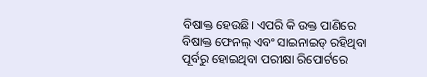ବିଷାକ୍ତ ହେଉଛି। ଏପରି କି ଉକ୍ତ ପାଣିରେ ବିଷାକ୍ତ ଫେନଲ୍ ଏବଂ ସାଇନାଇଡ୍ ରହିଥିବା ପୂର୍ବରୁ ହୋଇଥିବା ପରୀକ୍ଷା ରିପୋର୍ଟରେ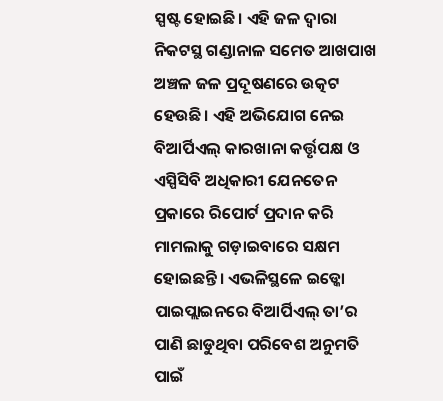ସ୍ପଷ୍ଟ ହୋଇଛି। ଏହି ଜଳ ଦ୍ୱାରା ନିକଟସ୍ଥ ଗଣ୍ଡାନାଳ ସମେତ ଆଖପାଖ ଅଞ୍ଚଳ ଜଳ ପ୍ରଦୂଷଣରେ ଉତ୍କଟ ହେଉଛି। ଏହି ଅଭିଯୋଗ ନେଇ ବିଆର୍ପିଏଲ୍ କାରଖାନା କର୍ତ୍ତୃପକ୍ଷ ଓ ଏସ୍ପିସିବି ଅଧିକାରୀ ଯେନତେନ ପ୍ରକାରେ ରିପୋର୍ଟ ପ୍ରଦାନ କରି ମାମଲାକୁ ଗଡ଼ାଇବାରେ ସକ୍ଷମ ହୋଇଛନ୍ତି। ଏଭଳିସ୍ଥଳେ ଇଡ୍କୋ ପାଇପ୍ଲାଇନରେ ବିଆର୍ପିଏଲ୍ ତା’ର ପାଣି ଛାଡୁଥିବା ପରିବେଶ ଅନୁମତି ପାଇଁ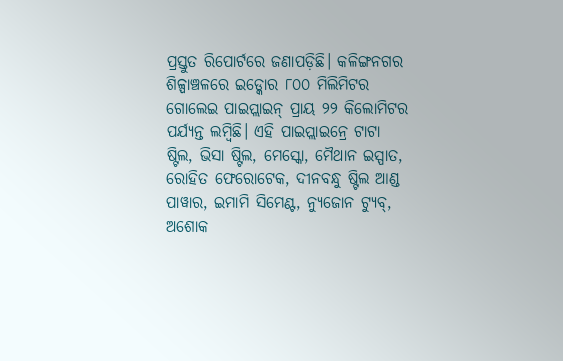ପ୍ରସ୍ତୁତ ରିପୋର୍ଟରେ ଜଣାପଡ଼ିଛି। କଳିଙ୍ଗନଗର ଶିଳ୍ପାଞ୍ଚଳରେ ଇଡ୍କୋର ୮୦୦ ମିଲିମିଟର ଗୋଲେଇ ପାଇପ୍ଲାଇନ୍ ପ୍ରାୟ ୨୨ କିଲୋମିଟର ପର୍ଯ୍ୟନ୍ତ ଲମ୍ବିଛି। ଏହି ପାଇପ୍ଲାଇନ୍ରେ ଟାଟା ଷ୍ଟିଲ, ଭିସା ଷ୍ଟିଲ, ମେସ୍କୋ, ମୈଥାନ ଇସ୍ପାତ, ରୋହିତ ଫେରୋଟେକ, ଦୀନବନ୍ଧୁ ଷ୍ଟିଲ ଆଣ୍ଡ ପାୱାର, ଇମାମି ସିମେଣ୍ଟ, ନ୍ୟୁଜୋନ ଟ୍ୟୁବ୍, ଅଶୋକ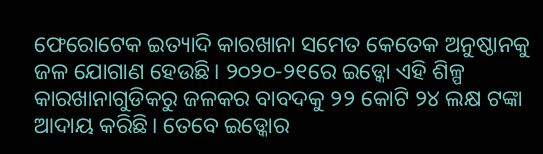ଫେରୋଟେକ ଇତ୍ୟାଦି କାରଖାନା ସମେତ କେତେକ ଅନୁଷ୍ଠାନକୁ ଜଳ ଯୋଗାଣ ହେଉଛି। ୨୦୨୦-୨୧ରେ ଇଡ୍କୋ ଏହି ଶିଳ୍ପ କାରଖାନାଗୁଡିକରୁ ଜଳକର ବାବଦକୁ ୨୨ କୋଟି ୨୪ ଲକ୍ଷ ଟଙ୍କା ଆଦାୟ କରିଛି। ତେବେ ଇଡ୍କୋର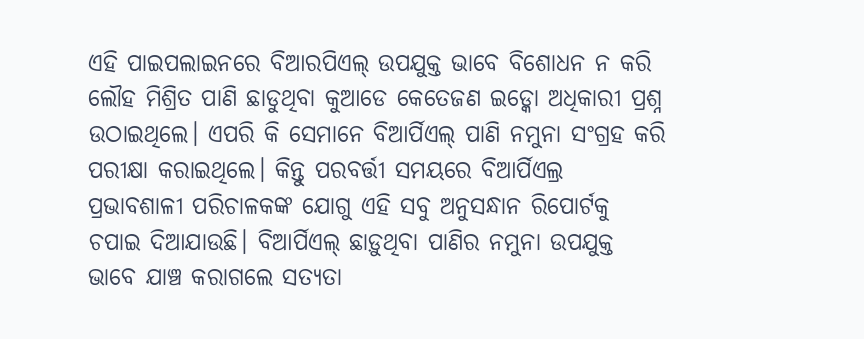ଏହି ପାଇପଲାଇନରେ ବିଆରପିଏଲ୍ ଉପଯୁକ୍ତ ଭାବେ ବିଶୋଧନ ନ କରି ଲୌହ ମିଶ୍ରିତ ପାଣି ଛାଡୁଥିବା କୁଆଡେ କେତେଜଣ ଇଡ୍କୋ ଅଧିକାରୀ ପ୍ରଶ୍ନ ଉଠାଇଥିଲେ। ଏପରି କି ସେମାନେ ବିଆର୍ପିଏଲ୍ ପାଣି ନମୁନା ସଂଗ୍ରହ କରି ପରୀକ୍ଷା କରାଇଥିଲେ। କିନ୍ତୁ ପରବର୍ତ୍ତୀ ସମୟରେ ବିଆର୍ପିଏଲ୍ର ପ୍ରଭାବଶାଳୀ ପରିଚାଳକଙ୍କ ଯୋଗୁ ଏହି ସବୁ ଅନୁସନ୍ଧାନ ରିପୋର୍ଟକୁ ଚପାଇ ଦିଆଯାଉଛି। ବିଆର୍ପିଏଲ୍ ଛାଡ଼ୁଥିବା ପାଣିର ନମୁନା ଉପଯୁକ୍ତ ଭାବେ ଯାଞ୍ଚ କରାଗଲେ ସତ୍ୟତା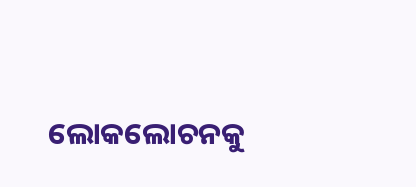ଲୋକଲୋଚନକୁ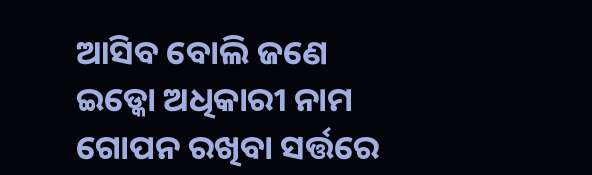ଆସିବ ବୋଲି ଜଣେ ଇଡ୍କୋ ଅଧିକାରୀ ନାମ ଗୋପନ ରଖିବା ସର୍ତ୍ତରେ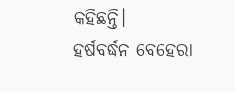କହିଛନ୍ତି।
ହର୍ଷବର୍ଦ୍ଧନ ବେହେରା